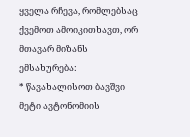ყველა რჩევა, რომლებსაც ქვემოთ ამოიკითხავთ, ორ მთავარ მიზანს ემსახურება:
* წავახალისოთ ბავშვი მეტი ავტონომიის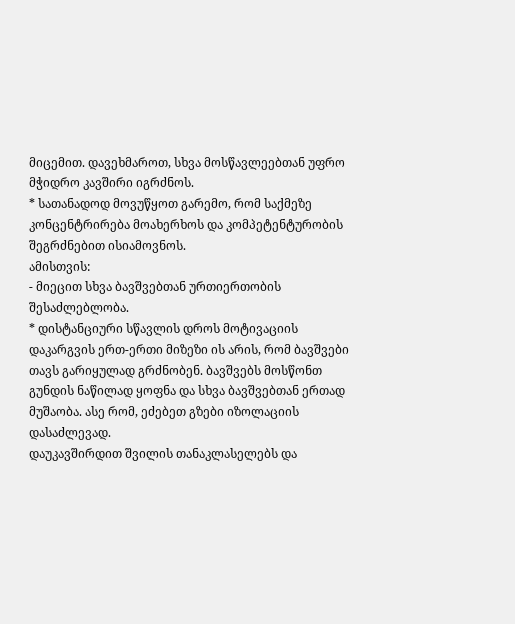მიცემით. დავეხმაროთ, სხვა მოსწავლეებთან უფრო მჭიდრო კავშირი იგრძნოს.
* სათანადოდ მოვუწყოთ გარემო, რომ საქმეზე კონცენტრირება მოახერხოს და კომპეტენტურობის შეგრძნებით ისიამოვნოს.
ამისთვის:
- მიეცით სხვა ბავშვებთან ურთიერთობის შესაძლებლობა.
* დისტანციური სწავლის დროს მოტივაციის დაკარგვის ერთ-ერთი მიზეზი ის არის, რომ ბავშვები თავს გარიყულად გრძნობენ. ბავშვებს მოსწონთ გუნდის ნაწილად ყოფნა და სხვა ბავშვებთან ერთად მუშაობა. ასე რომ, ეძებეთ გზები იზოლაციის დასაძლევად.
დაუკავშირდით შვილის თანაკლასელებს და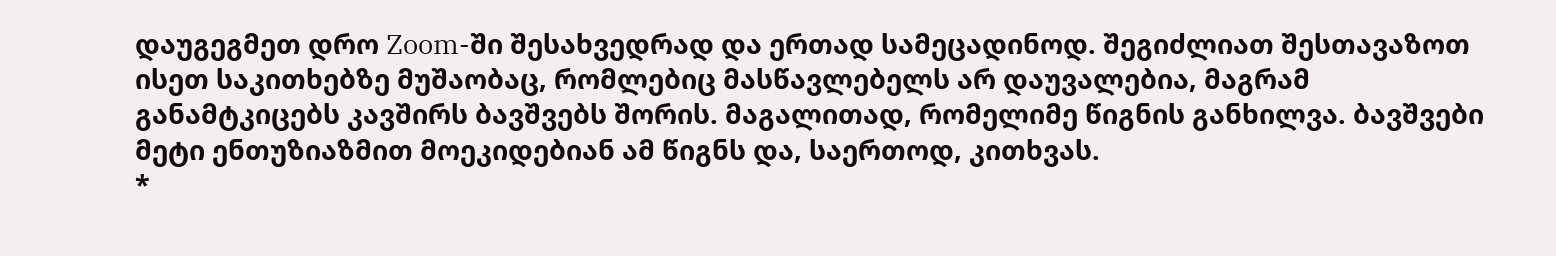დაუგეგმეთ დრო Zoom-ში შესახვედრად და ერთად სამეცადინოდ. შეგიძლიათ შესთავაზოთ ისეთ საკითხებზე მუშაობაც, რომლებიც მასწავლებელს არ დაუვალებია, მაგრამ განამტკიცებს კავშირს ბავშვებს შორის. მაგალითად, რომელიმე წიგნის განხილვა. ბავშვები მეტი ენთუზიაზმით მოეკიდებიან ამ წიგნს და, საერთოდ, კითხვას.
*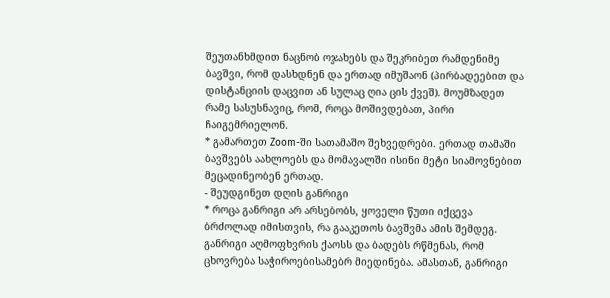შეუთანხმდით ნაცნობ ოჯახებს და შეკრიბეთ რამდენიმე ბავშვი, რომ დასხდნენ და ერთად იმუშაონ (პირბადეებით და დისტანციის დაცვით ან სულაც ღია ცის ქვეშ). მოუმზადეთ რამე სასუსნავიც, რომ, როცა მოშივდებათ, პირი ჩაიგემრიელონ.
* გამართეთ Zoom-ში სათამაშო შეხვედრები. ერთად თამაში ბავშვებს აახლოებს და მომავალში ისინი მეტი სიამოვნებით მეცადინეობენ ერთად.
- შეუდგინეთ დღის განრიგი
* როცა განრიგი არ არსებობს, ყოველი წუთი იქცევა ბრძოლად იმისთვის, რა გააკეთოს ბავშვმა ამის შემდეგ. განრიგი აღმოფხვრის ქაოსს და ბადებს რწმენას, რომ ცხოვრება საჭიროებისამებრ მიედინება. ამასთან, განრიგი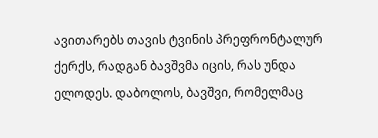ავითარებს თავის ტვინის პრეფრონტალურ ქერქს, რადგან ბავშვმა იცის, რას უნდა ელოდეს. დაბოლოს, ბავშვი, რომელმაც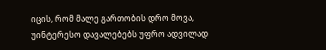იცის, რომ მალე გართობის დრო მოვა, უინტერესო დავალებებს უფრო ადვილად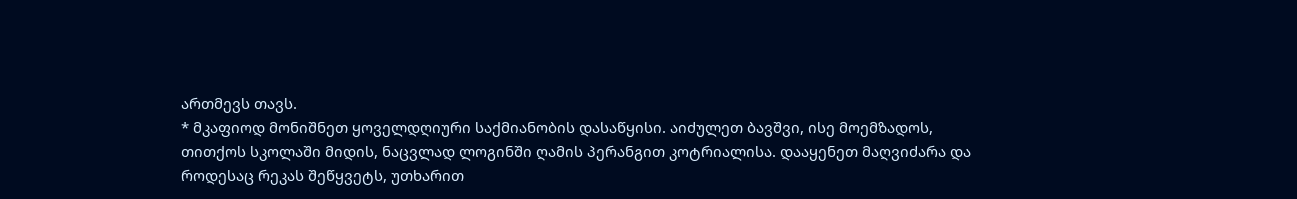ართმევს თავს.
* მკაფიოდ მონიშნეთ ყოველდღიური საქმიანობის დასაწყისი. აიძულეთ ბავშვი, ისე მოემზადოს, თითქოს სკოლაში მიდის, ნაცვლად ლოგინში ღამის პერანგით კოტრიალისა. დააყენეთ მაღვიძარა და როდესაც რეკას შეწყვეტს, უთხარით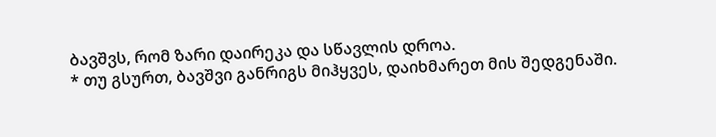ბავშვს, რომ ზარი დაირეკა და სწავლის დროა.
* თუ გსურთ, ბავშვი განრიგს მიჰყვეს, დაიხმარეთ მის შედგენაში.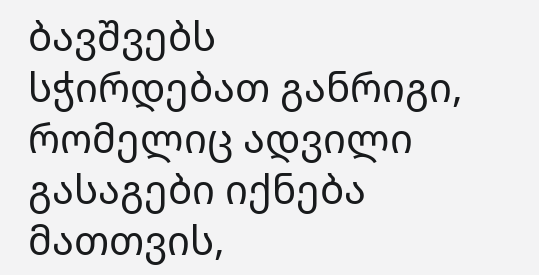ბავშვებს სჭირდებათ განრიგი, რომელიც ადვილი გასაგები იქნება მათთვის,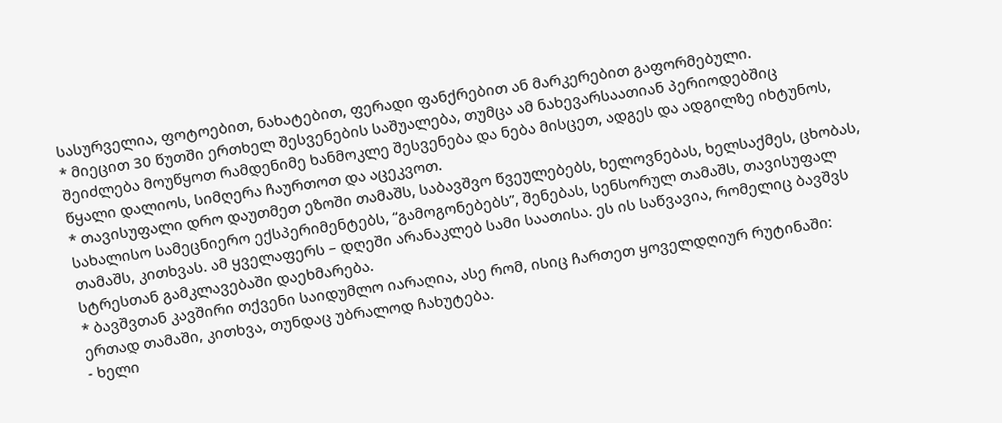სასურველია, ფოტოებით, ნახატებით, ფერადი ფანქრებით ან მარკერებით გაფორმებული.
* მიეცით 30 წუთში ერთხელ შესვენების საშუალება, თუმცა ამ ნახევარსაათიან პერიოდებშიც შეიძლება მოუწყოთ რამდენიმე ხანმოკლე შესვენება და ნება მისცეთ, ადგეს და ადგილზე იხტუნოს, წყალი დალიოს, სიმღერა ჩაურთოთ და აცეკვოთ.
* თავისუფალი დრო დაუთმეთ ეზოში თამაშს, საბავშვო წვეულებებს, ხელოვნებას, ხელსაქმეს, ცხობას, სახალისო სამეცნიერო ექსპერიმენტებს, “გამოგონებებს”, შენებას, სენსორულ თამაშს, თავისუფალ თამაშს, კითხვას. ამ ყველაფერს – დღეში არანაკლებ სამი საათისა. ეს ის საწვავია, რომელიც ბავშვს სტრესთან გამკლავებაში დაეხმარება.
* ბავშვთან კავშირი თქვენი საიდუმლო იარაღია, ასე რომ, ისიც ჩართეთ ყოველდღიურ რუტინაში: ერთად თამაში, კითხვა, თუნდაც უბრალოდ ჩახუტება.
- ხელი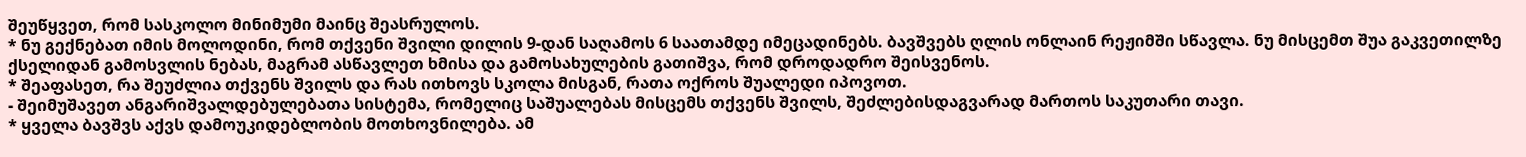შეუწყვეთ, რომ სასკოლო მინიმუმი მაინც შეასრულოს.
* ნუ გექნებათ იმის მოლოდინი, რომ თქვენი შვილი დილის 9-დან საღამოს 6 საათამდე იმეცადინებს. ბავშვებს ღლის ონლაინ რეჟიმში სწავლა. ნუ მისცემთ შუა გაკვეთილზე ქსელიდან გამოსვლის ნებას, მაგრამ ასწავლეთ ხმისა და გამოსახულების გათიშვა, რომ დროდადრო შეისვენოს.
* შეაფასეთ, რა შეუძლია თქვენს შვილს და რას ითხოვს სკოლა მისგან, რათა ოქროს შუალედი იპოვოთ.
- შეიმუშავეთ ანგარიშვალდებულებათა სისტემა, რომელიც საშუალებას მისცემს თქვენს შვილს, შეძლებისდაგვარად მართოს საკუთარი თავი.
* ყველა ბავშვს აქვს დამოუკიდებლობის მოთხოვნილება. ამ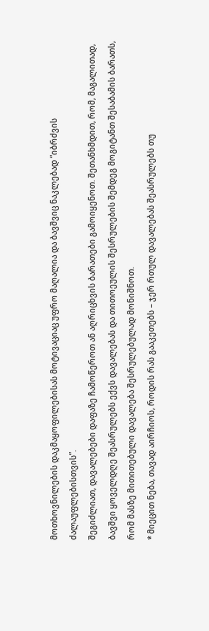მოთხოვნილების დაკმაყოფილებისას მოტივაციაც უფრო მაღალია და ბავშვიც ნაკლებად “იბრძვის ძალაუფლებისთვის”.
შეგიძლიათ, დავალებები დაფაზე ჩამოწეროთ ან აღრიცხვის ბარათები გამოიყენოთ. შეთანხმდით, რომ, მაგალითად, ბავშვი ყოველდღე შეასრულებს ექვს დავალებას და თითოეულის შესრულების შემდეგ მოგიტანთ შესაბამის ბარათს, რომ მასზე მითითებული დავალება შესრულებულად მონიშნოთ.
* მიეცით ნება, თავად აირჩიოს, როდის რას გააკეთებს – ჯერ რთულ დავალებას შეასრულებს თუ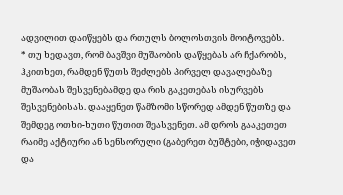ადვილით დაიწყებს და რთულს ბოლოსთვის მოიტოვებს.
* თუ ხედავთ, რომ ბავშვი მუშაობის დაწყებას არ ჩქარობს, ჰკითხეთ, რამდენ წუთს შეძლებს პირველ დავალებაზე მუშაობას შესვენებამდე და რის გაკეთებას ისურვებს შესვენებისას. დააყენეთ წამზომი სწორედ ამდენ წუთზე და შემდეგ ოთხი-ხუთი წუთით შეასვენეთ. ამ დროს გააკეთეთ რაიმე აქტიური ან სენსორული (გაბერეთ ბუშტები, იჭიდავეთ და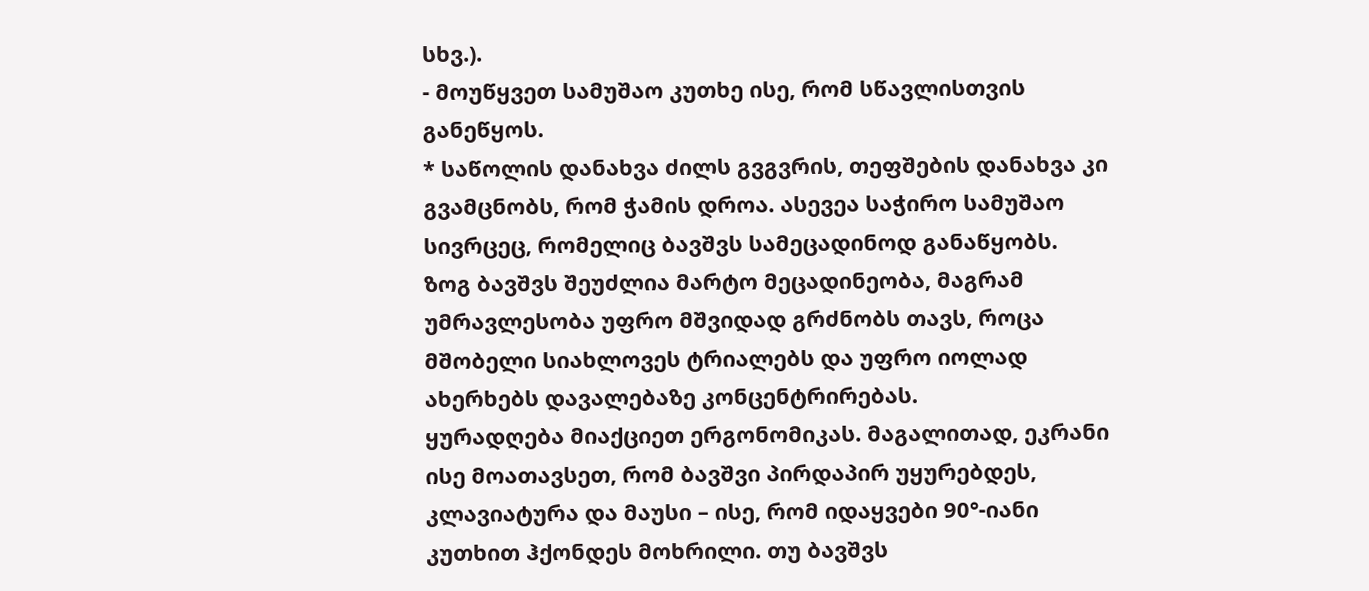სხვ.).
- მოუწყვეთ სამუშაო კუთხე ისე, რომ სწავლისთვის განეწყოს.
* საწოლის დანახვა ძილს გვგვრის, თეფშების დანახვა კი გვამცნობს, რომ ჭამის დროა. ასევეა საჭირო სამუშაო სივრცეც, რომელიც ბავშვს სამეცადინოდ განაწყობს.
ზოგ ბავშვს შეუძლია მარტო მეცადინეობა, მაგრამ უმრავლესობა უფრო მშვიდად გრძნობს თავს, როცა მშობელი სიახლოვეს ტრიალებს და უფრო იოლად ახერხებს დავალებაზე კონცენტრირებას.
ყურადღება მიაქციეთ ერგონომიკას. მაგალითად, ეკრანი ისე მოათავსეთ, რომ ბავშვი პირდაპირ უყურებდეს, კლავიატურა და მაუსი – ისე, რომ იდაყვები 90°-იანი კუთხით ჰქონდეს მოხრილი. თუ ბავშვს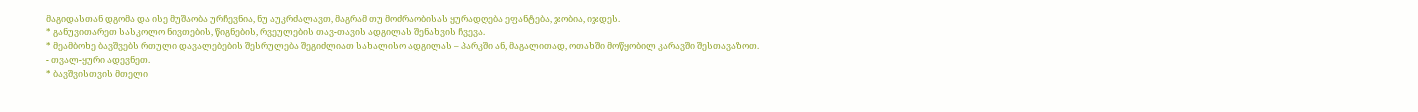მაგიდასთან დგომა და ისე მუშაობა ურჩევნია, ნუ აუკრძალავთ, მაგრამ თუ მოძრაობისას ყურადღება ეფანტება, ჯობია, იჯდეს.
* განუვითარეთ სასკოლო ნივთების, წიგნების, რვეულების თავ-თავის ადგილას შენახვის ჩვევა.
* მეამბოხე ბავშვებს რთული დავალებების შესრულება შეგიძლიათ სახალისო ადგილას – პარკში ან, მაგალითად, ოთახში მოწყობილ კარავში შესთავაზოთ.
- თვალ-ყური ადევნეთ.
* ბავშვისთვის მთელი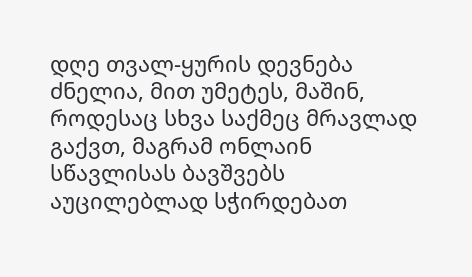დღე თვალ-ყურის დევნება ძნელია, მით უმეტეს, მაშინ, როდესაც სხვა საქმეც მრავლად გაქვთ, მაგრამ ონლაინ სწავლისას ბავშვებს აუცილებლად სჭირდებათ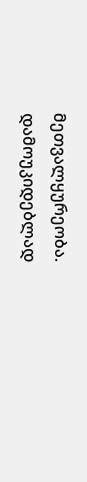მეთვალყურეობა.
დამოუკიდებლად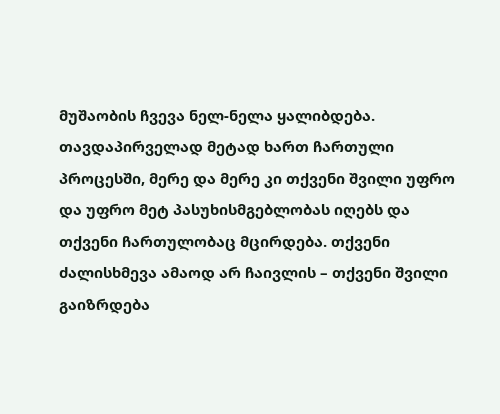მუშაობის ჩვევა ნელ-ნელა ყალიბდება. თავდაპირველად მეტად ხართ ჩართული პროცესში, მერე და მერე კი თქვენი შვილი უფრო და უფრო მეტ პასუხისმგებლობას იღებს და თქვენი ჩართულობაც მცირდება. თქვენი ძალისხმევა ამაოდ არ ჩაივლის – თქვენი შვილი გაიზრდება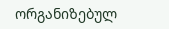ორგანიზებულ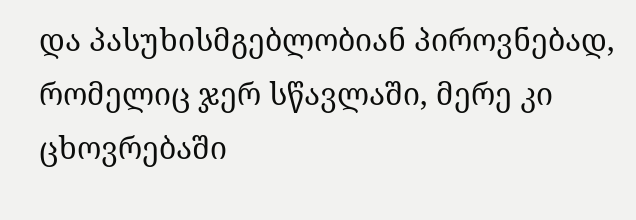და პასუხისმგებლობიან პიროვნებად, რომელიც ჯერ სწავლაში, მერე კი ცხოვრებაში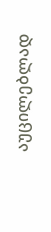აუცილებლად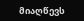მიაღწევს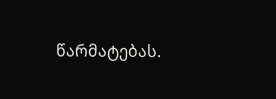წარმატებას.